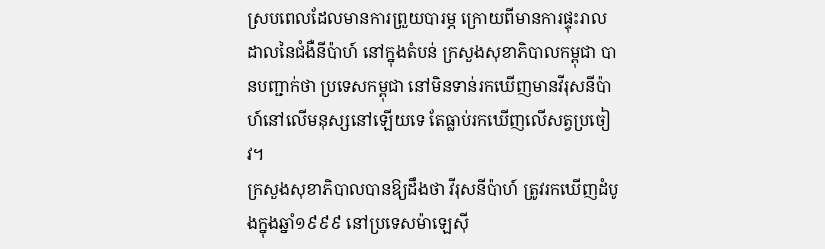ស្របពេលដែលមានការព្រួយបារម្ភ ក្រោយពីមានការផ្ទុះរាលដាលនៃជំងឺនីប៉ាហ៍ នៅក្នុងតំបន់ ក្រសួងសុខាភិបាលកម្ពុជា បានបញ្ជាក់ថា ប្រទេសកម្ពុជា នៅមិនទាន់រកឃើញមានវីរុសនីប៉ាហ៍នៅលើមនុស្សនៅឡើយទេ តែធ្លាប់រកឃើញលើសត្វប្រចៀវ។
ក្រសួងសុខាភិបាលបានឱ្យដឹងថា វីរុសនីប៉ាហ៍ ត្រូវរកឃើញដំបូងក្នុងឆ្នាំ១៩៩៩ នៅប្រទេសម៉ាឡេស៊ី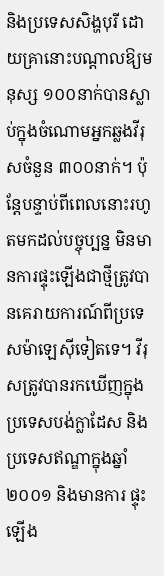និងប្រទេសសិង្ហបុរី ដោយគ្រានោះបណ្តាលឱ្យមនុស្ស ១០០នាក់បានស្លាប់ក្នុងចំណោមអ្នកឆ្លងវីរុសចំនួន ៣០០នាក់។ ប៉ុន្តែបន្ទាប់ពីពេលនោះរហូតមកដល់បច្ចុប្បន្ន មិនមានការផ្ទុះឡើងជាថ្មីត្រូវបានគេរាយការណ៍ពីប្រទេសម៉ាឡេស៊ីទៀតទេ។ វីរុសត្រូវបានរកឃើញក្នុងប្រទេសបង់ក្លាដែស និងប្រទេសឥណ្ឌាក្នុងឆ្នាំ២០០១ និងមានការ ផ្ទុះឡើង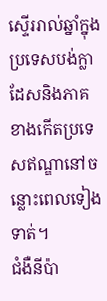ស្ទើររាល់ឆ្នាំក្នុងប្រទេសបង់ក្លាដែសនិងភាគខាងកើតប្រទេសឥណ្ឌានៅចន្លោះពេលទៀងទាត់។
ជំងឺនីប៉ា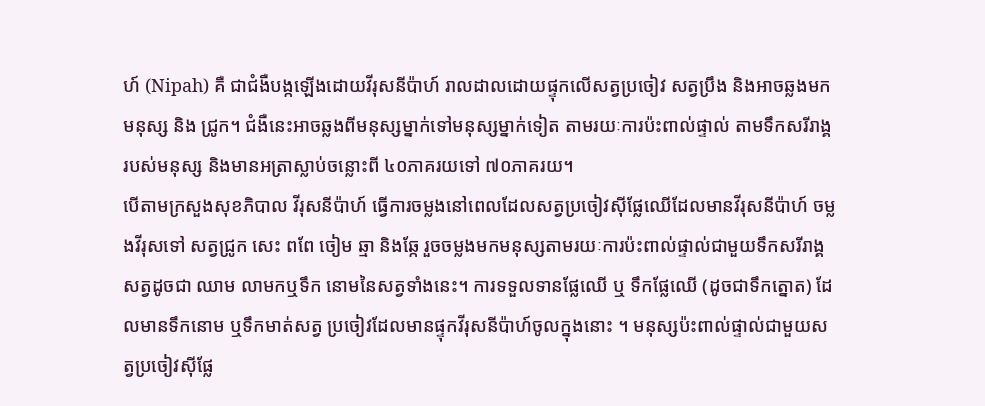ហ៍ (Nipah) គឺ ជាជំងឺបង្កឡើងដោយវីរុសនីប៉ាហ៍ រាលដាលដោយផ្ទុកលើសត្វប្រចៀវ សត្វប្រឹង និងអាចឆ្លងមក មនុស្ស និង ជ្រូក។ ជំងឺនេះអាចឆ្លងពីមនុស្សម្នាក់ទៅមនុស្សម្នាក់ទៀត តាមរយៈការប៉ះពាល់ផ្ទាល់ តាមទឹកសរីរាង្គ របស់មនុស្ស និងមានអត្រាស្លាប់ចន្លោះពី ៤០ភាគរយទៅ ៧០ភាគរយ។
បើតាមក្រសួងសុខភិបាល វីរុសនីប៉ាហ៍ ធ្វើការចម្លងនៅពេលដែលសត្វប្រចៀវស៊ីផ្លែឈើដែលមានវីរុសនីប៉ាហ៍ ចម្លងវីរុសទៅ សត្វជ្រូក សេះ ពពែ ចៀម ឆ្មា និងឆ្កែ រួចចម្លងមកមនុស្សតាមរយៈការប៉ះពាល់ផ្ទាល់ជាមួយទឹកសរីរាង្គសត្វដូចជា ឈាម លាមកឬទឹក នោមនៃសត្វទាំងនេះ។ ការទទួលទានផ្លែឈើ ឬ ទឹកផ្លែឈើ (ដូចជាទឹកត្នោត) ដែលមានទឹកនោម ឬទឹកមាត់សត្វ ប្រចៀវដែលមានផ្ទុកវីរុសនីប៉ាហ៍ចូលក្នុងនោះ ។ មនុស្សប៉ះពាល់ផ្ទាល់ជាមួយសត្វប្រចៀវស៊ីផ្លែ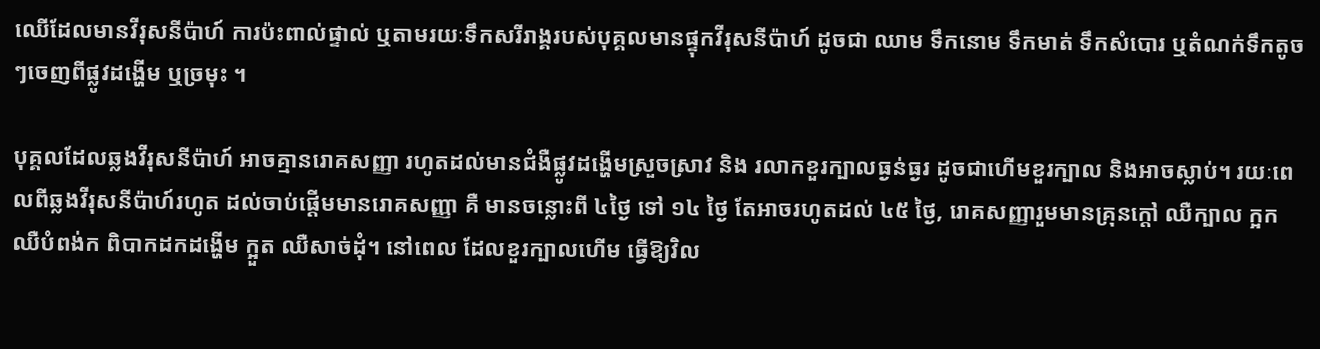ឈើដែលមានវីរុសនីប៉ាហ៍ ការប៉ះពាល់ផ្ទាល់ ឬតាមរយៈទឹកសរីរាង្គរបស់បុគ្គលមានផ្ទុកវីរុសនីប៉ាហ៍ ដូចជា ឈាម ទឹកនោម ទឹកមាត់ ទឹកសំបោរ ឬតំណក់ទឹកតូចៗចេញពីផ្លូវដង្ហើម ឬច្រមុះ ។

បុគ្គលដែលឆ្លងវីរុសនីប៉ាហ៍ អាចគ្មានរោគសញ្ញា រហូតដល់មានជំងឺផ្លូវដង្ហើមស្រួចស្រាវ និង រលាកខួរក្បាលធ្ងន់ធ្ងរ ដូចជាហើមខួរក្បាល និងអាចស្លាប់។ រយៈពេលពីឆ្លងវីរុសនីប៉ាហ៍រហូត ដល់ចាប់ផ្តើមមានរោគសញ្ញា គឺ មានចន្លោះពី ៤ថ្ងៃ ទៅ ១៤ ថ្ងៃ តែអាចរហូតដល់ ៤៥ ថ្ងៃ, រោគសញ្ញារួមមានគ្រុនក្តៅ ឈឺក្បាល ក្អក ឈឺបំពង់ក ពិបាកដកដង្ហើម ក្អួត ឈឺសាច់ដុំ។ នៅពេល ដែលខួរក្បាលហើម ធ្វើឱ្យវិល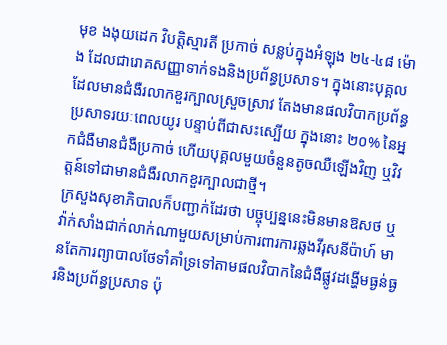មុខ ងងុយដេក វិបត្តិស្មារតី ប្រកាច់ សន្លប់ក្នុងអំឡុង ២៤-៤៨ ម៉ោង ដែលជារោគសញ្ញាទាក់ទងនិងប្រព័ន្ធប្រសាទ។ ក្នុងនោះបុគ្គលដែលមានជំងឺរលាកខួរក្បាលស្រួចស្រាវ តែងមានផលវិបាកប្រព័ន្ធប្រសាទរយៈពេលយូរ បន្ទាប់ពីជាសះស្បើយ ក្នុងនោះ ២០% នៃអ្នកជំងឺមានជំងឺប្រកាច់ ហើយបុគ្គលមួយចំនួនតូចឈឺឡើងវិញ ឬវិវត្តន៍ទៅជាមានជំងឺរលាកខួរក្បាលជាថ្មី។
ក្រសួងសុខាភិបាលក៏បញ្ជាក់ដែរថា បច្ចុប្បន្ននេះមិនមានឱសថ ឬវ៉ាក់សាំងជាក់លាក់ណាមួយសម្រាប់ការពារការឆ្លងវីរុសនីប៉ាហ៍ មានតែការព្យាបាលថែទាំគាំទ្រទៅតាមផលវិបាកនៃជំងឺផ្លូវដង្ហើមធ្ងន់ធ្ងរនិងប្រព័ន្ធប្រសាទ ប៉ុ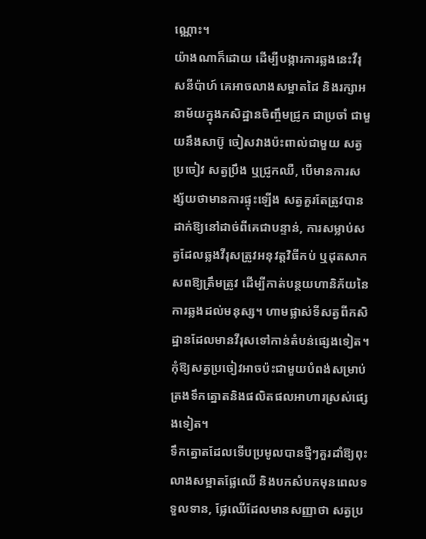ណ្ណោះ។
យ៉ាងណាក៏ដោយ ដើម្បីបង្ការការឆ្លងនេះវីរុសនីប៉ាហ៍ គេអាចលាងសម្អាតដៃ និងរក្សាអនាម័យក្នុងកសិដ្ឋានចិញ្ចឹមជ្រូក ជាប្រចាំ ជាមួយនឹងសាប៊ូ ចៀសវាងប៉ះពាល់ជាមួយ សត្វប្រចៀវ សត្វប្រឹង ឬជ្រូកឈឺ, បើមានការសង្ស័យថាមានការផ្ទុះឡើង សត្វគួរតែត្រូវបានដាក់ឱ្យនៅដាច់ពីគេជាបន្ទាន់, ការសម្លាប់សត្វដែលឆ្លងវីរុសត្រូវអនុវត្តវិធីកប់ ឬដុតសាកសពឱ្យត្រឹមត្រូវ ដើម្បីកាត់បន្ថយហានិភ័យនៃការឆ្លងដល់មនុស្ស។ ហាមផ្លាស់ទីសត្វពីកសិដ្ឋានដែលមានវីរុសទៅកាន់តំបន់ផ្សេងទៀត។ កុំឱ្យសត្វប្រចៀវអាចប៉ះជាមួយបំពង់សម្រាប់ត្រងទឹកត្នោតនិងផលិតផលអាហារស្រស់ផ្សេងទៀត។
ទឹកត្នោតដែលទើបប្រមូលបានថ្មីៗគួរដាំឱ្យពុះ លាងសម្អាតផ្លែឈើ និងបកសំបកមុនពេលទទួលទាន, ផ្លែឈើដែលមានសញ្ញាថា សត្វប្រ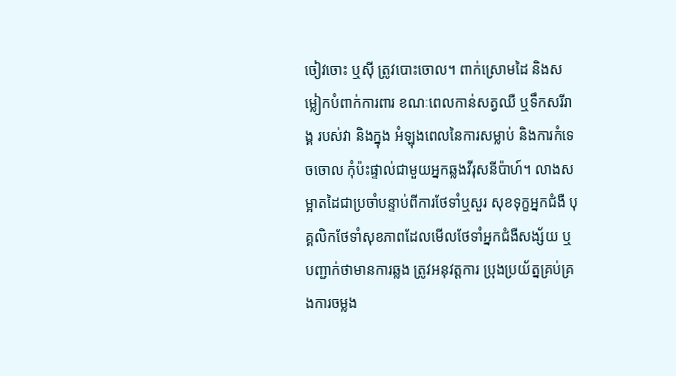ចៀវចោះ ឬស៊ី ត្រូវបោះចោល។ ពាក់ស្រោមដៃ និងសម្លៀកបំពាក់ការពារ ខណៈពេលកាន់សត្វឈឺ ឬទឹកសរីរាង្គ របស់វា និងក្នុង អំឡុងពេលនៃការសម្លាប់ និងការកំទេចចោល កុំប៉ះផ្ទាល់ជាមួយអ្នកឆ្លងវីរុសនីប៉ាហ៍។ លាងសម្អាតដៃជាប្រចាំបន្ទាប់ពីការថែទាំឬសួរ សុខទុក្ខអ្នកជំងឺ បុគ្គលិកថែទាំសុខភាពដែលមើលថែទាំអ្នកជំងឺសង្ស័យ ឬបញ្ជាក់ថាមានការឆ្លង ត្រូវអនុវត្តការ ប្រុងប្រយ័ត្នគ្រប់គ្រងការចម្លង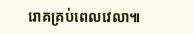រោគគ្រប់ពេលវេលា៕